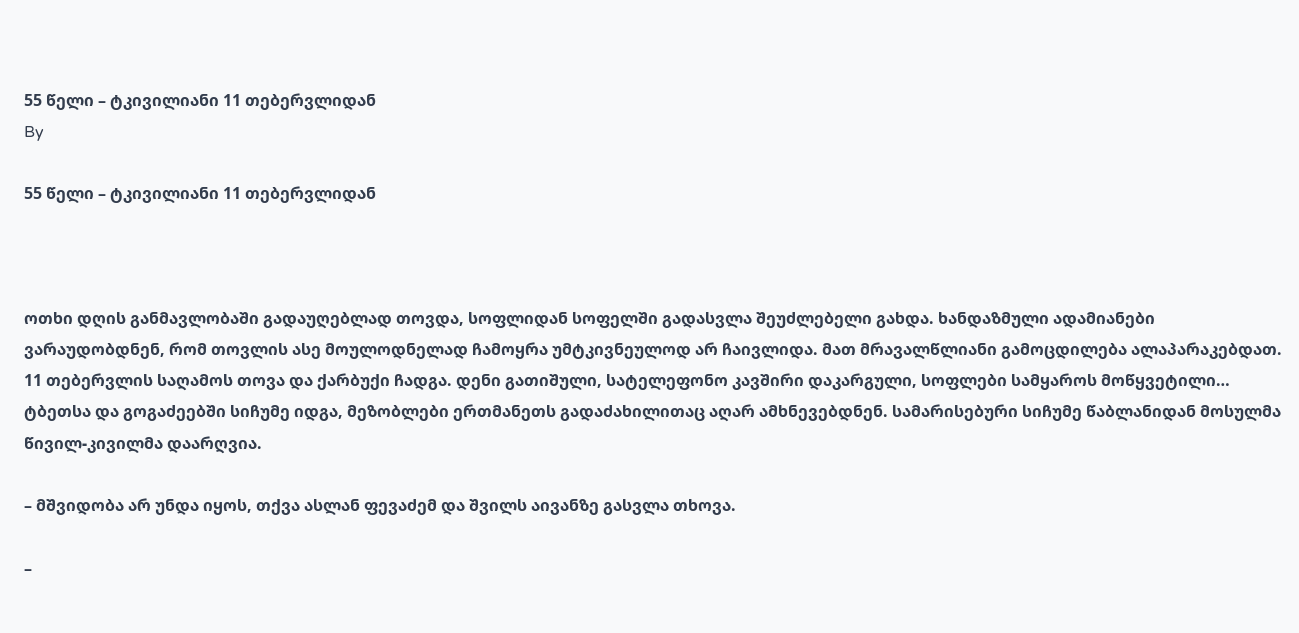55 წელი – ტკივილიანი 11 თებერვლიდან
By

55 წელი – ტკივილიანი 11 თებერვლიდან



ოთხი დღის განმავლობაში გადაუღებლად თოვდა, სოფლიდან სოფელში გადასვლა შეუძლებელი გახდა. ხანდაზმული ადამიანები ვარაუდობდნენ, რომ თოვლის ასე მოულოდნელად ჩამოყრა უმტკივნეულოდ არ ჩაივლიდა. მათ მრავალწლიანი გამოცდილება ალაპარაკებდათ.
11 თებერვლის საღამოს თოვა და ქარბუქი ჩადგა. დენი გათიშული, სატელეფონო კავშირი დაკარგული, სოფლები სამყაროს მოწყვეტილი… ტბეთსა და გოგაძეებში სიჩუმე იდგა, მეზობლები ერთმანეთს გადაძახილითაც აღარ ამხნევებდნენ. სამარისებური სიჩუმე წაბლანიდან მოსულმა წივილ-კივილმა დაარღვია.

– მშვიდობა არ უნდა იყოს, თქვა ასლან ფევაძემ და შვილს აივანზე გასვლა თხოვა.

–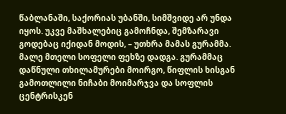წაბლანაში, საქორიას უბანში, სიმშვიდე არ უნდა იყოს. უკვე მაშხალებიც გამოჩნდა, შემზარავი გოდებაც იქიდან მოდის, – უთხრა მამას გურამმა. მალე მთელი სოფელი ფეხზე დადგა. გურამმაც დაწნული თხილამურები მოირგო, წიფლის ხისგან გამოთლილი ნიჩაბი მოიმარჯვა და სოფლის ცენტრისკენ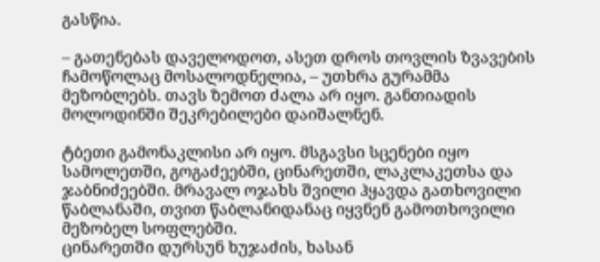გასწია.

– გათენებას დაველოდოთ, ასეთ დროს თოვლის ზვავების ჩამოწოლაც მოსალოდნელია, – უთხრა გურამმა მეზობლებს. თავს ზემოთ ძალა არ იყო. განთიადის მოლოდინში შეკრებილები დაიშალნენ.

ტბეთი გამონაკლისი არ იყო. მსგავსი სცენები იყო სამოლეთში, გოგაძეებში, ცინარეთში, ლაკლაკეთსა და ჯაბნიძეებში. მრავალ ოჯახს შვილი ჰყავდა გათხოვილი წაბლანაში, თვით წაბლანიდანაც იყვნენ გამოთხოვილი მეზობელ სოფლებში.
ცინარეთში დურსუნ ხუჯაძის, ხასან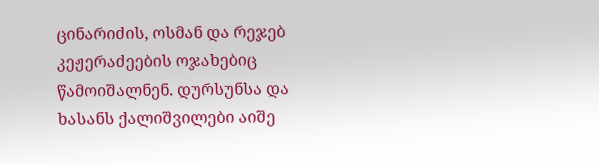ცინარიძის, ოსმან და რეჯებ კეჟერაძეების ოჯახებიც წამოიშალნენ. დურსუნსა და ხასანს ქალიშვილები აიშე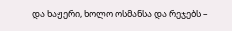და ხაჟერი, ხოლო ოსმანსა და რეჯებს –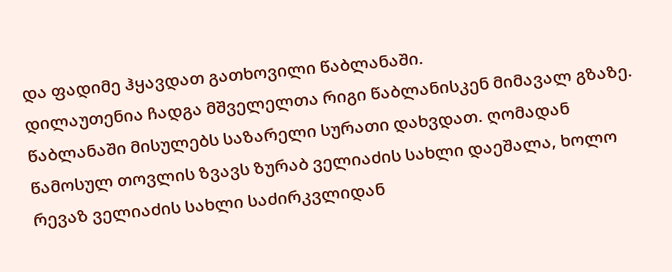და ფადიმე ჰყავდათ გათხოვილი წაბლანაში.
დილაუთენია ჩადგა მშველელთა რიგი წაბლანისკენ მიმავალ გზაზე. წაბლანაში მისულებს საზარელი სურათი დახვდათ. ღომადან წამოსულ თოვლის ზვავს ზურაბ ველიაძის სახლი დაეშალა, ხოლო რევაზ ველიაძის სახლი საძირკვლიდან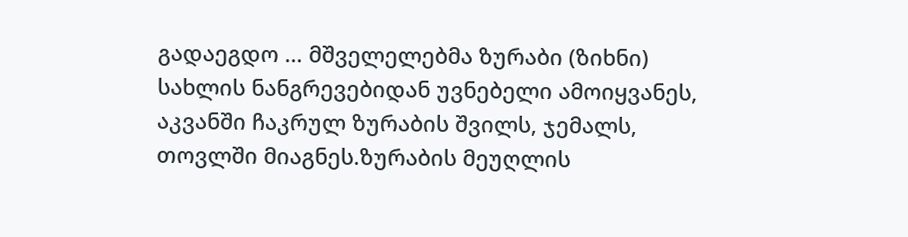გადაეგდო … მშველელებმა ზურაბი (ზიხნი) სახლის ნანგრევებიდან უვნებელი ამოიყვანეს, აკვანში ჩაკრულ ზურაბის შვილს, ჯემალს, თოვლში მიაგნეს.ზურაბის მეუღლის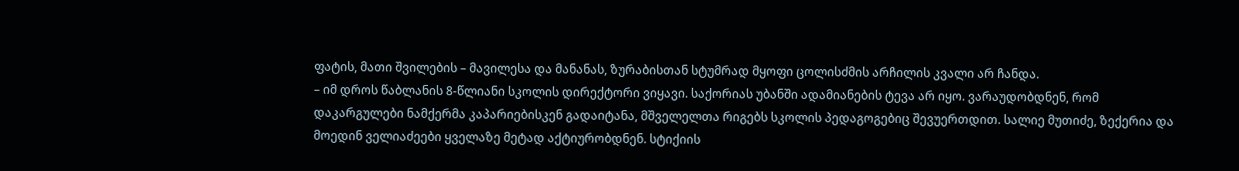ფატის, მათი შვილების – მავილესა და მანანას, ზურაბისთან სტუმრად მყოფი ცოლისძმის არჩილის კვალი არ ჩანდა.
– იმ დროს წაბლანის 8-წლიანი სკოლის დირექტორი ვიყავი. საქორიას უბანში ადამიანების ტევა არ იყო. ვარაუდობდნენ, რომ დაკარგულები ნამქერმა კაპარიებისკენ გადაიტანა, მშველელთა რიგებს სკოლის პედაგოგებიც შევუერთდით. სალიე მუთიძე, ზექერია და მოედინ ველიაძეები ყველაზე მეტად აქტიურობდნენ. სტიქიის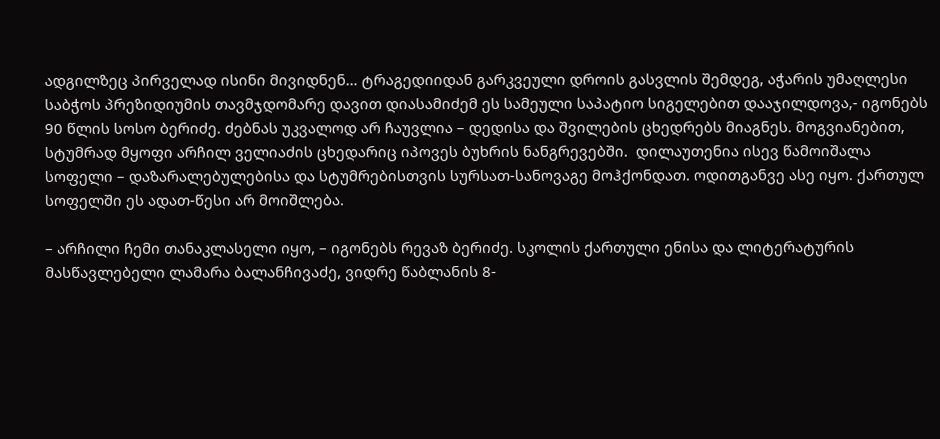ადგილზეც პირველად ისინი მივიდნენ… ტრაგედიიდან გარკვეული დროის გასვლის შემდეგ, აჭარის უმაღლესი საბჭოს პრეზიდიუმის თავმჯდომარე დავით დიასამიძემ ეს სამეული საპატიო სიგელებით დააჯილდოვა,- იგონებს 90 წლის სოსო ბერიძე. ძებნას უკვალოდ არ ჩაუვლია – დედისა და შვილების ცხედრებს მიაგნეს. მოგვიანებით, სტუმრად მყოფი არჩილ ველიაძის ცხედარიც იპოვეს ბუხრის ნანგრევებში.  დილაუთენია ისევ წამოიშალა სოფელი – დაზარალებულებისა და სტუმრებისთვის სურსათ-სანოვაგე მოჰქონდათ. ოდითგანვე ასე იყო. ქართულ სოფელში ეს ადათ-წესი არ მოიშლება.

– არჩილი ჩემი თანაკლასელი იყო, – იგონებს რევაზ ბერიძე. სკოლის ქართული ენისა და ლიტერატურის მასწავლებელი ლამარა ბალანჩივაძე, ვიდრე წაბლანის 8-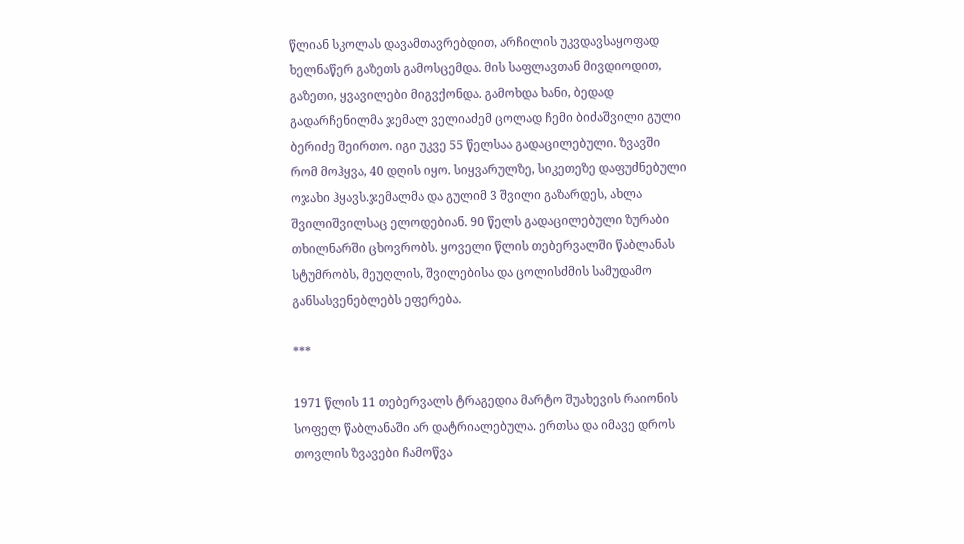წლიან სკოლას დავამთავრებდით, არჩილის უკვდავსაყოფად ხელნაწერ გაზეთს გამოსცემდა. მის საფლავთან მივდიოდით, გაზეთი, ყვავილები მიგვქონდა. გამოხდა ხანი, ბედად გადარჩენილმა ჯემალ ველიაძემ ცოლად ჩემი ბიძაშვილი გული ბერიძე შეირთო. იგი უკვე 55 წელსაა გადაცილებული. ზვავში რომ მოჰყვა, 40 დღის იყო. სიყვარულზე, სიკეთეზე დაფუძნებული ოჯახი ჰყავს.ჯემალმა და გულიმ 3 შვილი გაზარდეს, ახლა შვილიშვილსაც ელოდებიან. 90 წელს გადაცილებული ზურაბი თხილნარში ცხოვრობს. ყოველი წლის თებერვალში წაბლანას სტუმრობს, მეუღლის, შვილებისა და ცოლისძმის სამუდამო განსასვენებლებს ეფერება.

***

1971 წლის 11 თებერვალს ტრაგედია მარტო შუახევის რაიონის სოფელ წაბლანაში არ დატრიალებულა. ერთსა და იმავე დროს თოვლის ზვავები ჩამოწვა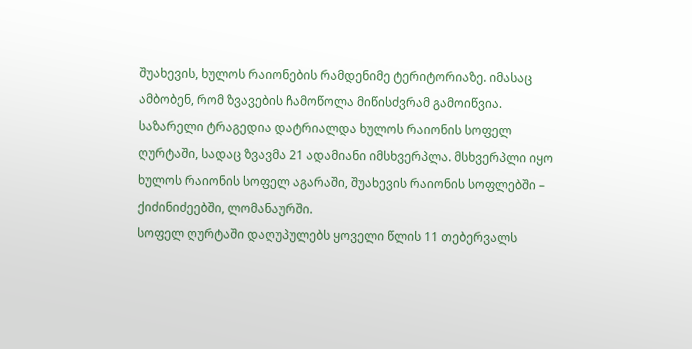შუახევის, ხულოს რაიონების რამდენიმე ტერიტორიაზე. იმასაც ამბობენ, რომ ზვავების ჩამოწოლა მიწისძვრამ გამოიწვია. საზარელი ტრაგედია დატრიალდა ხულოს რაიონის სოფელ ღურტაში, სადაც ზვავმა 21 ადამიანი იმსხვერპლა. მსხვერპლი იყო ხულოს რაიონის სოფელ აგარაში, შუახევის რაიონის სოფლებში – ქიძინიძეებში, ლომანაურში.
სოფელ ღურტაში დაღუპულებს ყოველი წლის 11 თებერვალს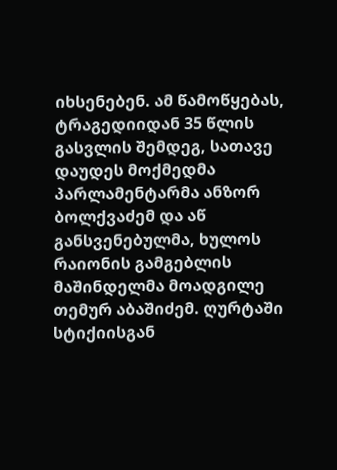იხსენებენ. ამ წამოწყებას, ტრაგედიიდან 35 წლის გასვლის შემდეგ, სათავე დაუდეს მოქმედმა პარლამენტარმა ანზორ ბოლქვაძემ და აწ განსვენებულმა, ხულოს რაიონის გამგებლის მაშინდელმა მოადგილე თემურ აბაშიძემ. ღურტაში სტიქიისგან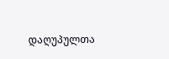დაღუპულთა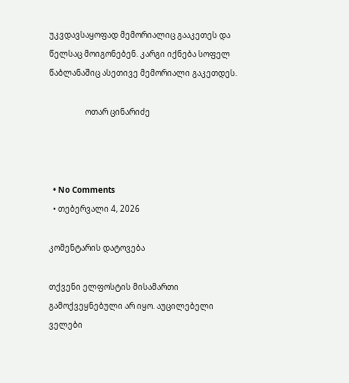უკვდავსაყოფად მემორიალიც გააკეთეს და წელსაც მოიგონებენ. კარგი იქნება სოფელ წაბლანაშიც ასეთივე მემორიალი გაკეთდეს.

                  ოთარ ცინარიძე



  • No Comments
  • თებერვალი 4, 2026

კომენტარის დატოვება

თქვენი ელფოსტის მისამართი გამოქვეყნებული არ იყო. აუცილებელი ველები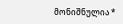მონიშნულია *